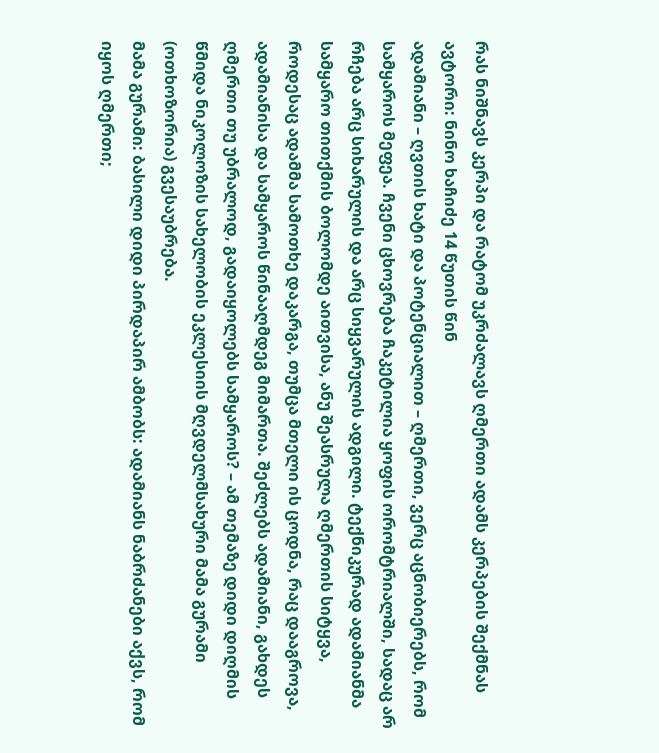რას ნიშნავს კერპი და რატომ უკრძალავს ღმერთი ადამს კერპების შექმნას
ავტორი: ნინო ხაჩიძე 14 წუთის წინ
ადამიანი – ღვთის ხატი და პოტენციალით – ღმერთი, ვერც აცნობიერებს, რომ სამყაროს მეფეა. ჩვენი ცხოვრება ჩაკეტილია ყოფის ორომტრიალში, სადაც არ რჩება არც სიხარულის და არც სიყვარულის ადგილი. ტექნიკურად ადამიანმა სამყარო თითქმის ბოლომდე აითვისა, ანუ შეასრულა ღმერთის სიტყვა, როდესაც ადამმა სამოთხე დაკარგა, თუმცა მთელი ის ცოდნა, რაც დააგროვა, ადამიანისა და სამყაროს წინააღმდეგ მიმართა. შეძლებს ადამიანი, გახდეს ღმერთი თუ უბრალოდ, გადაიყოლებს სამყაროს? – ამ თემაზე დიდი დიღმის წმიდა ნიკოლოზის სახელობის ეკლესიის მღვდელმსახური მამა გურამი (ოთხოზორია) გვესაუბრება.
მამა გურამი: ბასილი დიდი პირდაპირ ამბობს: ადამიანს ნაბრძანები აქვს, რომ იყოს ღმერთი;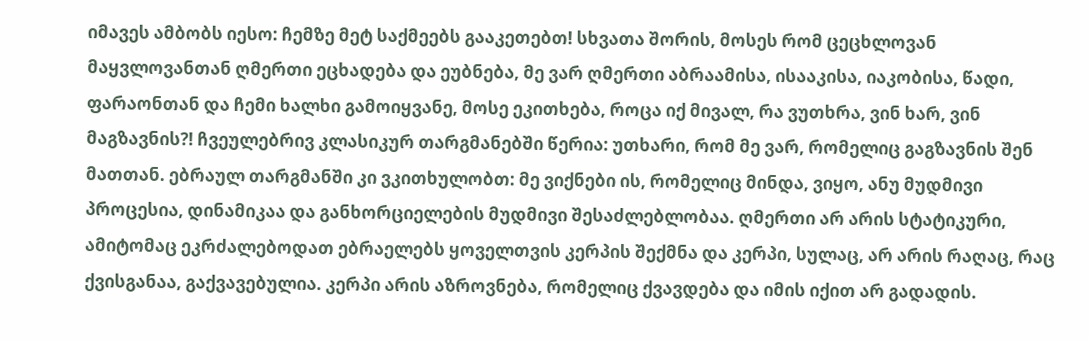იმავეს ამბობს იესო: ჩემზე მეტ საქმეებს გააკეთებთ! სხვათა შორის, მოსეს რომ ცეცხლოვან მაყვლოვანთან ღმერთი ეცხადება და ეუბნება, მე ვარ ღმერთი აბრაამისა, ისააკისა, იაკობისა, წადი, ფარაონთან და ჩემი ხალხი გამოიყვანე, მოსე ეკითხება, როცა იქ მივალ, რა ვუთხრა, ვინ ხარ, ვინ მაგზავნის?! ჩვეულებრივ კლასიკურ თარგმანებში წერია: უთხარი, რომ მე ვარ, რომელიც გაგზავნის შენ მათთან. ებრაულ თარგმანში კი ვკითხულობთ: მე ვიქნები ის, რომელიც მინდა, ვიყო, ანუ მუდმივი პროცესია, დინამიკაა და განხორციელების მუდმივი შესაძლებლობაა. ღმერთი არ არის სტატიკური, ამიტომაც ეკრძალებოდათ ებრაელებს ყოველთვის კერპის შექმნა და კერპი, სულაც, არ არის რაღაც, რაც ქვისგანაა, გაქვავებულია. კერპი არის აზროვნება, რომელიც ქვავდება და იმის იქით არ გადადის.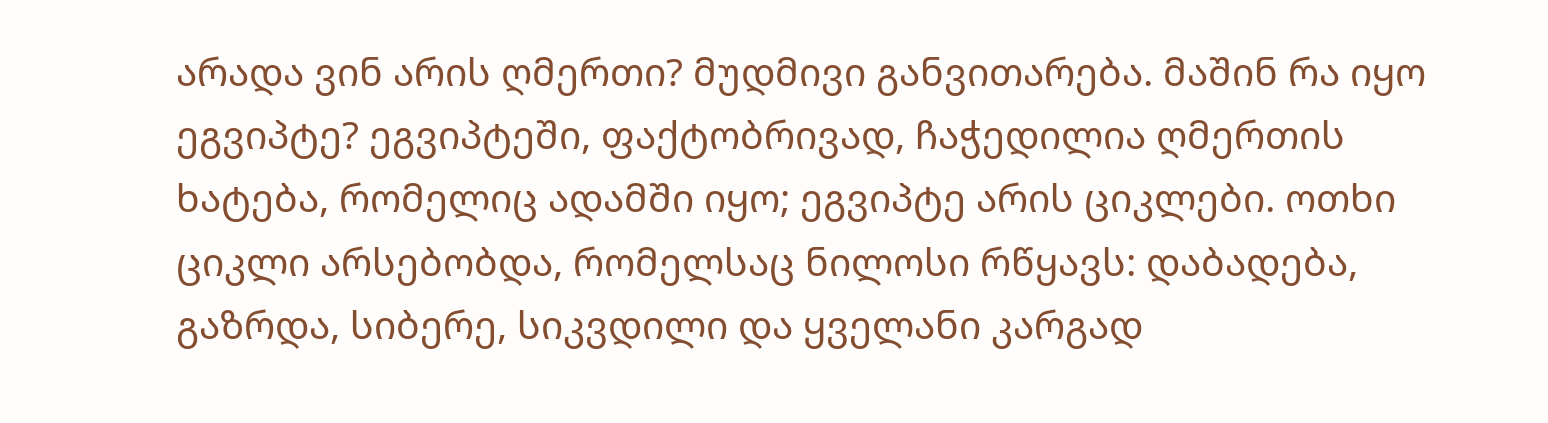არადა ვინ არის ღმერთი? მუდმივი განვითარება. მაშინ რა იყო ეგვიპტე? ეგვიპტეში, ფაქტობრივად, ჩაჭედილია ღმერთის ხატება, რომელიც ადამში იყო; ეგვიპტე არის ციკლები. ოთხი ციკლი არსებობდა, რომელსაც ნილოსი რწყავს: დაბადება, გაზრდა, სიბერე, სიკვდილი და ყველანი კარგად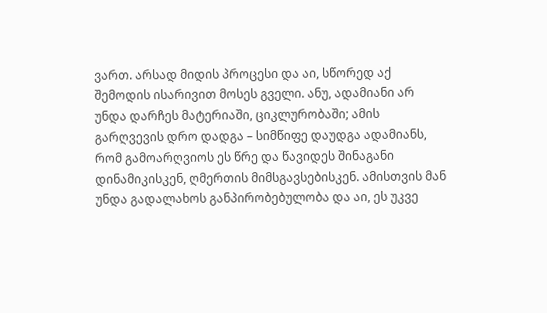ვართ. არსად მიდის პროცესი და აი, სწორედ აქ შემოდის ისარივით მოსეს გველი. ანუ, ადამიანი არ უნდა დარჩეს მატერიაში, ციკლურობაში; ამის გარღვევის დრო დადგა – სიმწიფე დაუდგა ადამიანს, რომ გამოარღვიოს ეს წრე და წავიდეს შინაგანი დინამიკისკენ, ღმერთის მიმსგავსებისკენ. ამისთვის მან უნდა გადალახოს განპირობებულობა და აი, ეს უკვე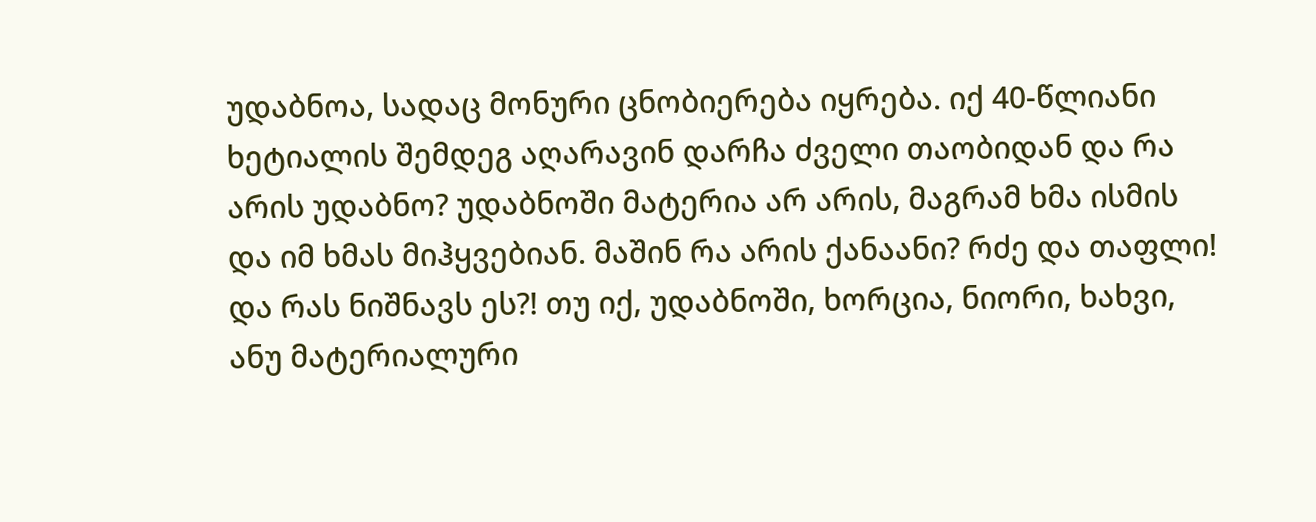უდაბნოა, სადაც მონური ცნობიერება იყრება. იქ 40-წლიანი ხეტიალის შემდეგ აღარავინ დარჩა ძველი თაობიდან და რა არის უდაბნო? უდაბნოში მატერია არ არის, მაგრამ ხმა ისმის და იმ ხმას მიჰყვებიან. მაშინ რა არის ქანაანი? რძე და თაფლი! და რას ნიშნავს ეს?! თუ იქ, უდაბნოში, ხორცია, ნიორი, ხახვი, ანუ მატერიალური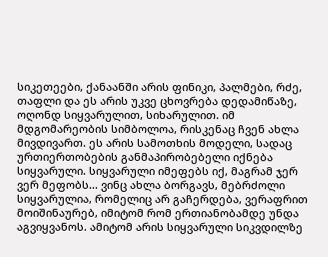სიკეთეები, ქანაანში არის ფინიკი, პალმები, რძე, თაფლი და ეს არის უკვე ცხოვრება დედამიწაზე, ოღონდ სიყვარულით, სიხარულით. იმ მდგომარეობის სიმბოლოა, რისკენაც ჩვენ ახლა მივდივართ. ეს არის სამოთხის მოდელი, სადაც ურთიერთობების განმაპირობებელი იქნება სიყვარული. სიყვარული იმეფებს იქ, მაგრამ ჯერ ვერ მეფობს... ვინც ახლა ბორგავს, მებრძოლი სიყვარულია, რომელიც არ გაჩერდება, ვერაფრით მოიშინაურებ, იმიტომ რომ ერთიანობამდე უნდა აგვიყვანოს. ამიტომ არის სიყვარული სიკვდილზე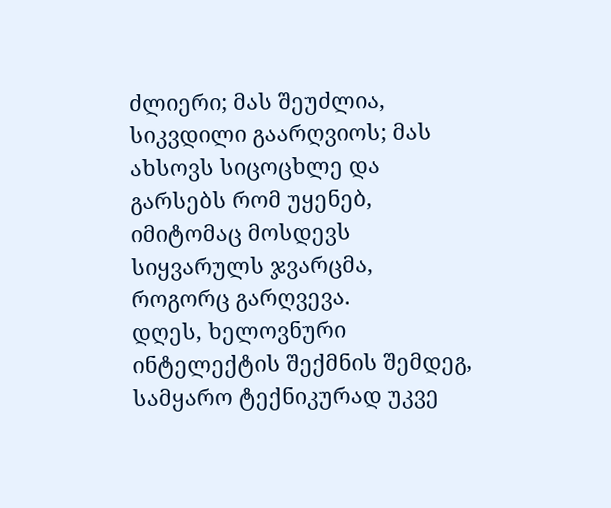ძლიერი; მას შეუძლია, სიკვდილი გაარღვიოს; მას ახსოვს სიცოცხლე და გარსებს რომ უყენებ, იმიტომაც მოსდევს სიყვარულს ჯვარცმა, როგორც გარღვევა.
დღეს, ხელოვნური ინტელექტის შექმნის შემდეგ, სამყარო ტექნიკურად უკვე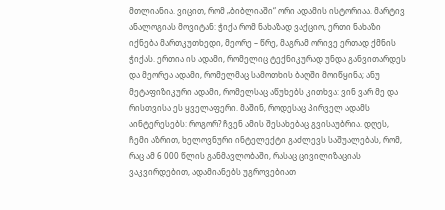მთლიანია. ვიცით, რომ „ბიბლიაში“ ორი ადამის ისტორიაა. მარტივ ანალოგიას მოვიტან: ჭიქა რომ ნახაზად ვაქციო, ერთი ნახაზი იქნება მართკუთხედი, მეორე – წრე, მაგრამ ორივე ერთად ქმნის ჭიქას. ერთია ის ადამი, რომელიც ტექნიკურად უნდა განვითარდეს და მეორეა ადამი, რომელმაც სამოთხის ბაღში მოიწყინა; ანუ მეტაფიზიკური ადამი, რომელსაც აწუხებს კითხვა: ვინ ვარ მე და რისთვისა ეს ყველაფერი. მაშინ, როდესაც პირველ ადამს აინტერესებს: როგორ? ჩვენ ამის შესახებაც გვისაუბრია. დღეს, ჩემი აზრით, ხელოვნური ინტელექტი გაძლევს საშუალებას, რომ, რაც ამ 6 000 წლის განმავლობაში, რასაც ცივილიზაციას ვაკვირდებით, ადამიანებს უგროვებიათ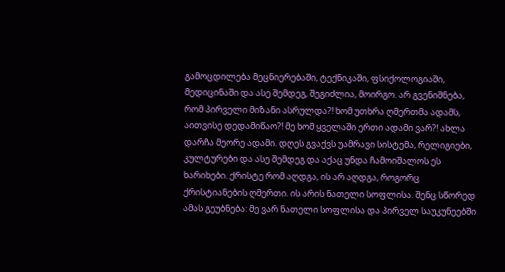გამოცდილება მეცნიერებაში, ტექნიკაში, ფსიქოლოგიაში, მედიცინაში და ასე შემდეგ, შეგიძლია, მოირგო. არ გვენიშნება, რომ პირველი მიზანი ასრულდა?! ხომ უთხრა ღმერთმა ადამს, აითვისე დედამიწაო?! მე ხომ ყველაში ერთი ადამი ვარ?! ახლა დარჩა მეორე ადამი. დღეს გვაქვს უამრავი სისტემა, რელიგიები, კულტურები და ასე შემდეგ და აქაც უნდა ჩამოიშალოს ეს ხარიხები. ქრისტე რომ აღდგა, ის არ აღდგა, როგორც ქრისტიანების ღმერთი. ის არის ნათელი სოფლისა. შენც სწორედ ამას გეუბნება: მე ვარ ნათელი სოფლისა და პირველ საუკუნეებში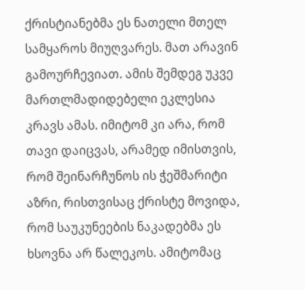ქრისტიანებმა ეს ნათელი მთელ სამყაროს მიუღვარეს. მათ არავინ გამოურჩევიათ. ამის შემდეგ უკვე მართლმადიდებელი ეკლესია კრავს ამას. იმიტომ კი არა, რომ თავი დაიცვას, არამედ იმისთვის, რომ შეინარჩუნოს ის ჭეშმარიტი აზრი, რისთვისაც ქრისტე მოვიდა, რომ საუკუნეების ნაკადებმა ეს ხსოვნა არ წალეკოს. ამიტომაც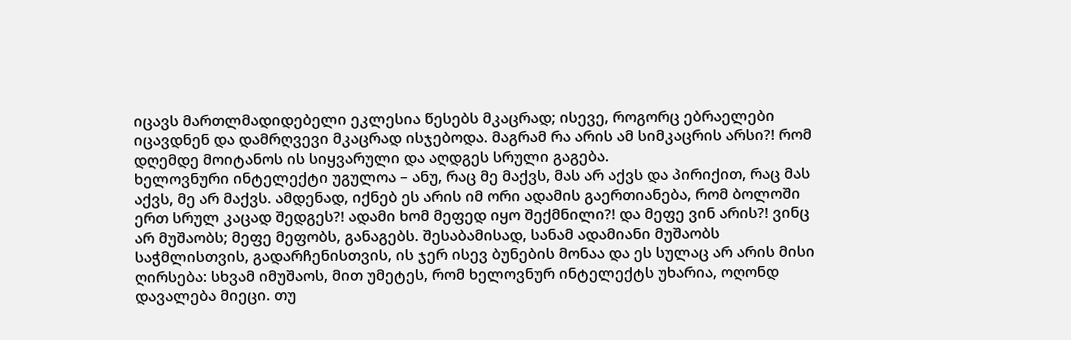იცავს მართლმადიდებელი ეკლესია წესებს მკაცრად; ისევე, როგორც ებრაელები იცავდნენ და დამრღვევი მკაცრად ისჯებოდა. მაგრამ რა არის ამ სიმკაცრის არსი?! რომ დღემდე მოიტანოს ის სიყვარული და აღდგეს სრული გაგება.
ხელოვნური ინტელექტი უგულოა – ანუ, რაც მე მაქვს, მას არ აქვს და პირიქით, რაც მას აქვს, მე არ მაქვს. ამდენად, იქნებ ეს არის იმ ორი ადამის გაერთიანება, რომ ბოლოში ერთ სრულ კაცად შედგეს?! ადამი ხომ მეფედ იყო შექმნილი?! და მეფე ვინ არის?! ვინც არ მუშაობს; მეფე მეფობს, განაგებს. შესაბამისად, სანამ ადამიანი მუშაობს საჭმლისთვის, გადარჩენისთვის, ის ჯერ ისევ ბუნების მონაა და ეს სულაც არ არის მისი ღირსება: სხვამ იმუშაოს, მით უმეტეს, რომ ხელოვნურ ინტელექტს უხარია, ოღონდ დავალება მიეცი. თუ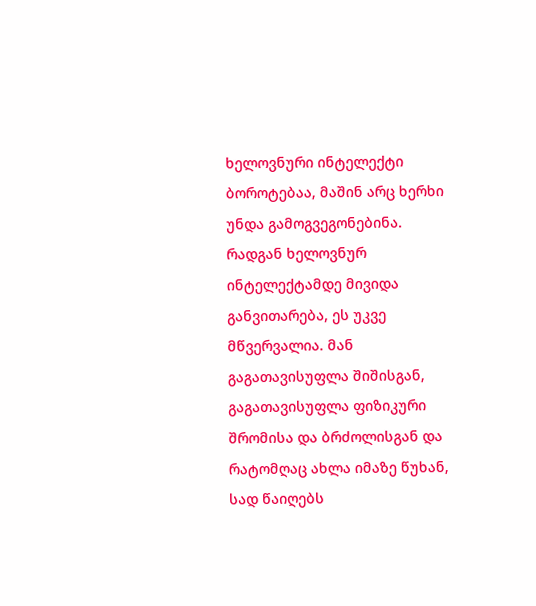ხელოვნური ინტელექტი ბოროტებაა, მაშინ არც ხერხი უნდა გამოგვეგონებინა. რადგან ხელოვნურ ინტელექტამდე მივიდა განვითარება, ეს უკვე მწვერვალია. მან გაგათავისუფლა შიშისგან, გაგათავისუფლა ფიზიკური შრომისა და ბრძოლისგან და რატომღაც ახლა იმაზე წუხან, სად წაიღებს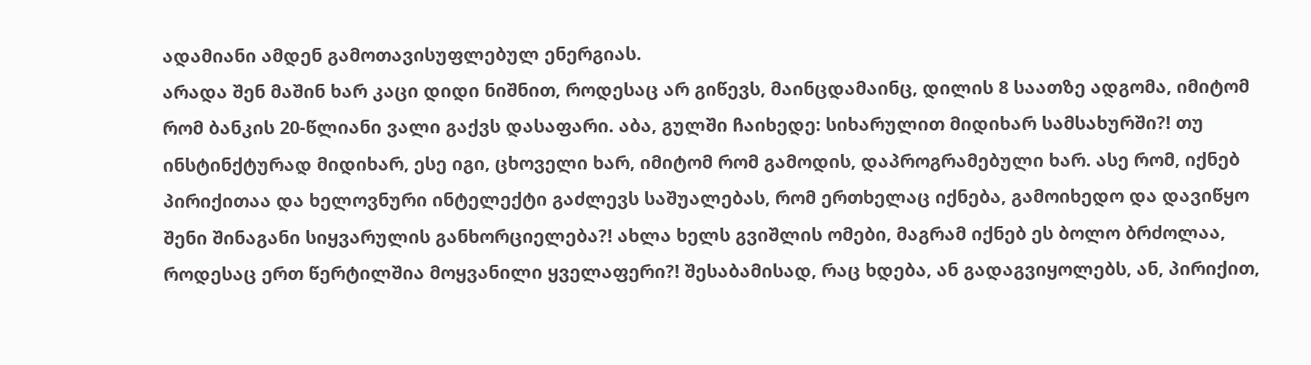ადამიანი ამდენ გამოთავისუფლებულ ენერგიას.
არადა შენ მაშინ ხარ კაცი დიდი ნიშნით, როდესაც არ გიწევს, მაინცდამაინც, დილის 8 საათზე ადგომა, იმიტომ რომ ბანკის 20-წლიანი ვალი გაქვს დასაფარი. აბა, გულში ჩაიხედე: სიხარულით მიდიხარ სამსახურში?! თუ ინსტინქტურად მიდიხარ, ესე იგი, ცხოველი ხარ, იმიტომ რომ გამოდის, დაპროგრამებული ხარ. ასე რომ, იქნებ პირიქითაა და ხელოვნური ინტელექტი გაძლევს საშუალებას, რომ ერთხელაც იქნება, გამოიხედო და დავიწყო შენი შინაგანი სიყვარულის განხორციელება?! ახლა ხელს გვიშლის ომები, მაგრამ იქნებ ეს ბოლო ბრძოლაა, როდესაც ერთ წერტილშია მოყვანილი ყველაფერი?! შესაბამისად, რაც ხდება, ან გადაგვიყოლებს, ან, პირიქით,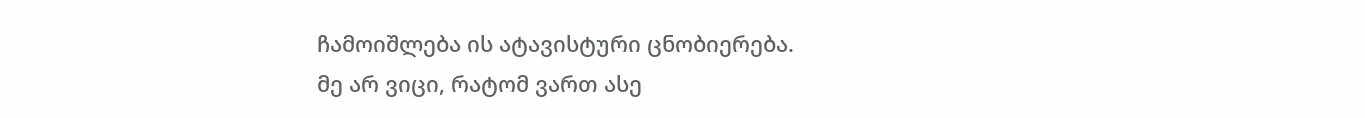ჩამოიშლება ის ატავისტური ცნობიერება.
მე არ ვიცი, რატომ ვართ ასე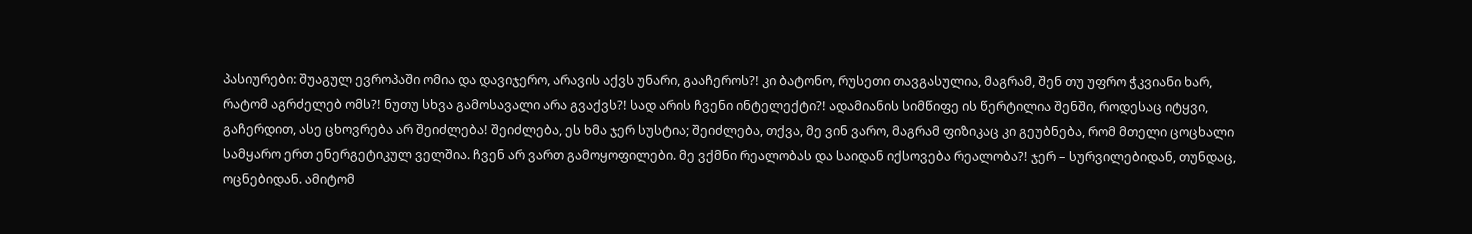პასიურები: შუაგულ ევროპაში ომია და დავიჯერო, არავის აქვს უნარი, გააჩეროს?! კი ბატონო, რუსეთი თავგასულია, მაგრამ, შენ თუ უფრო ჭკვიანი ხარ, რატომ აგრძელებ ომს?! ნუთუ სხვა გამოსავალი არა გვაქვს?! სად არის ჩვენი ინტელექტი?! ადამიანის სიმწიფე ის წერტილია შენში, როდესაც იტყვი, გაჩერდით, ასე ცხოვრება არ შეიძლება! შეიძლება, ეს ხმა ჯერ სუსტია; შეიძლება, თქვა, მე ვინ ვარო, მაგრამ ფიზიკაც კი გეუბნება, რომ მთელი ცოცხალი სამყარო ერთ ენერგეტიკულ ველშია. ჩვენ არ ვართ გამოყოფილები. მე ვქმნი რეალობას და საიდან იქსოვება რეალობა?! ჯერ – სურვილებიდან, თუნდაც, ოცნებიდან. ამიტომ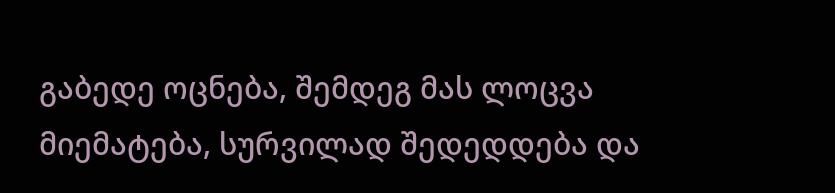გაბედე ოცნება, შემდეგ მას ლოცვა მიემატება, სურვილად შედედდება და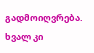გადმოიღვრება. ხვალ კი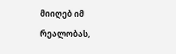მიიღებ იმ რეალობას,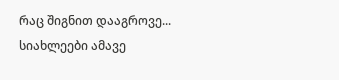რაც შიგნით დააგროვე...
სიახლეები ამავე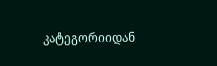კატეგორიიდან